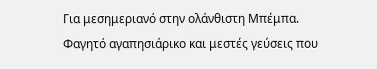Για μεσημεριανό στην ολάνθιστη Μπέμπα. Φαγητό αγαπησιάρικο και μεστές γεύσεις που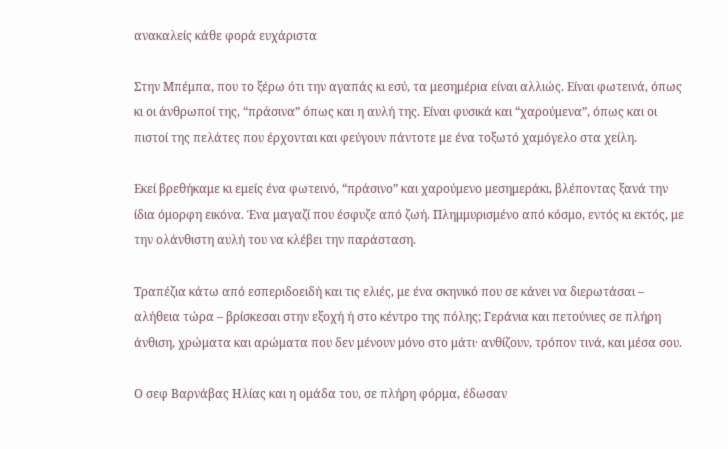ανακαλείς κάθε φορά ευχάριστα

Στην Μπέμπα, που το ξέρω ότι την αγαπάς κι εσύ, τα μεσημέρια είναι αλλιώς. Είναι φωτεινά, όπως κι οι άνθρωποί της, “πράσινα” όπως και η αυλή της. Είναι φυσικά και “χαρούμενα”, όπως και οι πιστοί της πελάτες που έρχονται και φεύγουν πάντοτε με ένα τοξωτό χαμόγελο στα χείλη.

Εκεί βρεθήκαμε κι εμείς ένα φωτεινό, “πράσινο” και χαρούμενο μεσημεράκι, βλέποντας ξανά την ίδια όμορφη εικόνα. Ένα μαγαζί που έσφυζε από ζωή. Πλημμυρισμένο από κόσμο, εντός κι εκτός, με την ολάνθιστη αυλή του να κλέβει την παράσταση.

Τραπέζια κάτω από εσπεριδοειδή και τις ελιές, με ένα σκηνικό που σε κάνει να διερωτάσαι – αλήθεια τώρα – βρίσκεσαι στην εξοχή ή στο κέντρο της πόλης; Γεράνια και πετούνιες σε πλήρη άνθιση, χρώματα και αρώματα που δεν μένουν μόνο στο μάτι· ανθίζουν, τρόπον τινά, και μέσα σου.

Ο σεφ Βαρνάβας Ηλίας και η ομάδα του, σε πλήρη φόρμα, έδωσαν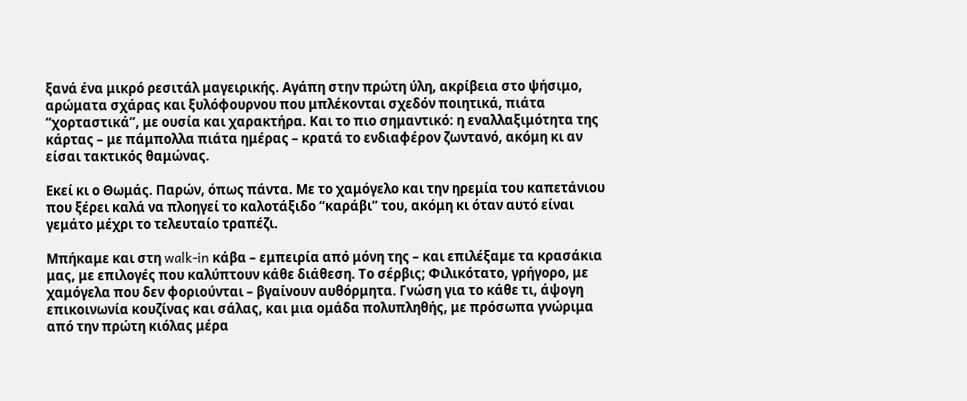ξανά ένα μικρό ρεσιτάλ μαγειρικής. Αγάπη στην πρώτη ύλη, ακρίβεια στο ψήσιμο, αρώματα σχάρας και ξυλόφουρνου που μπλέκονται σχεδόν ποιητικά, πιάτα “χορταστικά”, με ουσία και χαρακτήρα. Και το πιο σημαντικό: η εναλλαξιμότητα της κάρτας – με πάμπολλα πιάτα ημέρας – κρατά το ενδιαφέρον ζωντανό, ακόμη κι αν είσαι τακτικός θαμώνας.

Εκεί κι ο Θωμάς. Παρών, όπως πάντα. Με το χαμόγελο και την ηρεμία του καπετάνιου που ξέρει καλά να πλοηγεί το καλοτάξιδο “καράβι” του, ακόμη κι όταν αυτό είναι γεμάτο μέχρι το τελευταίο τραπέζι.

Μπήκαμε και στη walk-in κάβα – εμπειρία από μόνη της – και επιλέξαμε τα κρασάκια μας, με επιλογές που καλύπτουν κάθε διάθεση. Το σέρβις; Φιλικότατο, γρήγορο, με χαμόγελα που δεν φοριούνται – βγαίνουν αυθόρμητα. Γνώση για το κάθε τι, άψογη επικοινωνία κουζίνας και σάλας, και μια ομάδα πολυπληθής, με πρόσωπα γνώριμα από την πρώτη κιόλας μέρα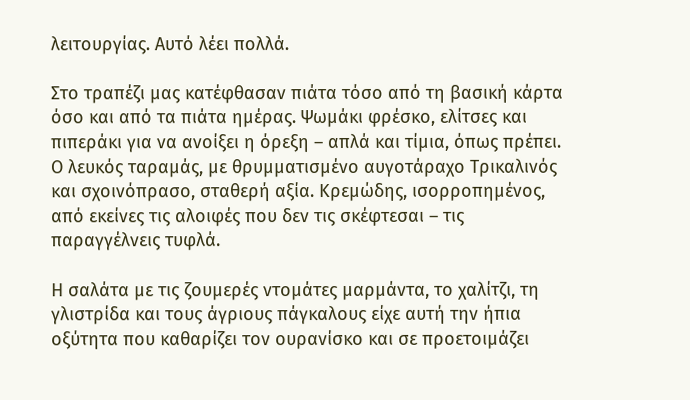λειτουργίας. Αυτό λέει πολλά.

Στο τραπέζι μας κατέφθασαν πιάτα τόσο από τη βασική κάρτα όσο και από τα πιάτα ημέρας. Ψωμάκι φρέσκο, ελίτσες και πιπεράκι για να ανοίξει η όρεξη – απλά και τίμια, όπως πρέπει. Ο λευκός ταραμάς, με θρυμματισμένο αυγοτάραχο Τρικαλινός και σχοινόπρασο, σταθερή αξία. Κρεμώδης, ισορροπημένος, από εκείνες τις αλοιφές που δεν τις σκέφτεσαι – τις παραγγέλνεις τυφλά.

Η σαλάτα με τις ζουμερές ντομάτες μαρμάντα, το χαλίτζι, τη γλιστρίδα και τους άγριους πάγκαλους είχε αυτή την ήπια οξύτητα που καθαρίζει τον ουρανίσκο και σε προετοιμάζει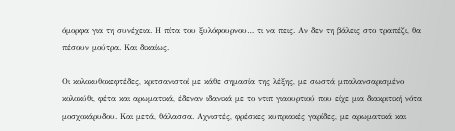όμορφα για τη συνέχεια. Η πίτα του ξυλόφουρνου… τι να πεις. Αν δεν τη βάλεις στο τραπέζι, θα πέσουν μούτρα. Και δικαίως.

Οι κολοκυθοκεφτέδες, κριτσανιστοί με κάθε σημασία της λέξης, με σωστά μπαλανσαρισμένο κολοκύθι, φέτα και αρωματικά, έδεναν ιδανικά με το ντιπ γιαουρτιού που είχε μια διακριτική νότα μοσχοκάρυδου. Και μετά, θάλασσα. Αχνιστές, φρέσκες κυπριακές γαρίδες, με αρωματικά και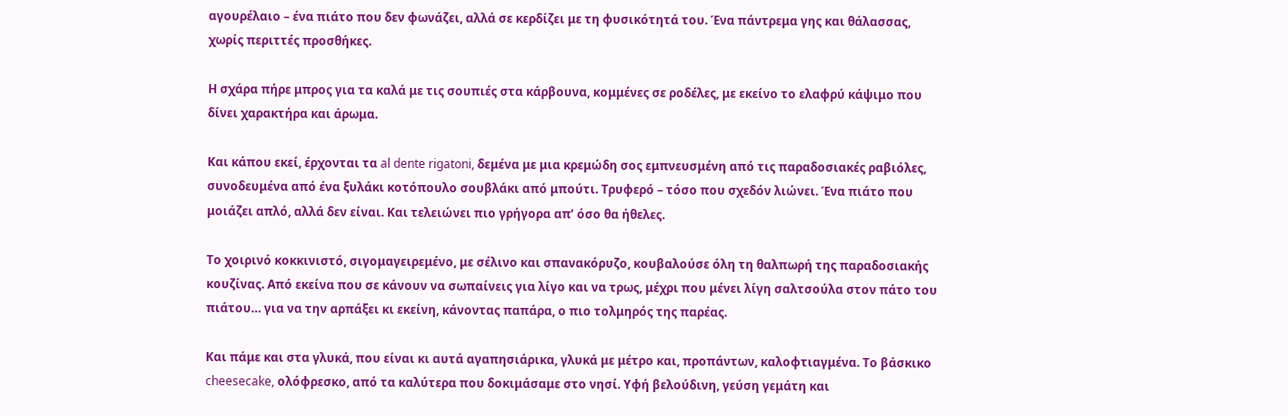αγουρέλαιο – ένα πιάτο που δεν φωνάζει, αλλά σε κερδίζει με τη φυσικότητά του. Ένα πάντρεμα γης και θάλασσας, χωρίς περιττές προσθήκες.

Η σχάρα πήρε μπρος για τα καλά με τις σουπιές στα κάρβουνα, κομμένες σε ροδέλες, με εκείνο το ελαφρύ κάψιμο που δίνει χαρακτήρα και άρωμα.

Και κάπου εκεί, έρχονται τα al dente rigatoni, δεμένα με μια κρεμώδη σος εμπνευσμένη από τις παραδοσιακές ραβιόλες, συνοδευμένα από ένα ξυλάκι κοτόπουλο σουβλάκι από μπούτι. Τρυφερό – τόσο που σχεδόν λιώνει. Ένα πιάτο που μοιάζει απλό, αλλά δεν είναι. Και τελειώνει πιο γρήγορα απ’ όσο θα ήθελες.

Το χοιρινό κοκκινιστό, σιγομαγειρεμένο, με σέλινο και σπανακόρυζο, κουβαλούσε όλη τη θαλπωρή της παραδοσιακής κουζίνας. Από εκείνα που σε κάνουν να σωπαίνεις για λίγο και να τρως, μέχρι που μένει λίγη σαλτσούλα στον πάτο του πιάτου… για να την αρπάξει κι εκείνη, κάνοντας παπάρα, ο πιο τολμηρός της παρέας.

Και πάμε και στα γλυκά, που είναι κι αυτά αγαπησιάρικα, γλυκά με μέτρο και, προπάντων, καλοφτιαγμένα. Το βάσκικο cheesecake, ολόφρεσκο, από τα καλύτερα που δοκιμάσαμε στο νησί. Υφή βελούδινη, γεύση γεμάτη και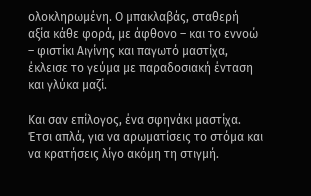ολοκληρωμένη. Ο μπακλαβάς, σταθερή αξία κάθε φορά, με άφθονο – και το εννοώ – φιστίκι Αιγίνης και παγωτό μαστίχα, έκλεισε το γεύμα με παραδοσιακή ένταση και γλύκα μαζί.

Και σαν επίλογος, ένα σφηνάκι μαστίχα. Έτσι απλά, για να αρωματίσεις το στόμα και να κρατήσεις λίγο ακόμη τη στιγμή.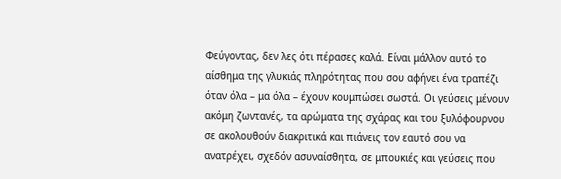Φεύγοντας, δεν λες ότι πέρασες καλά. Είναι μάλλον αυτό το αίσθημα της γλυκιάς πληρότητας που σου αφήνει ένα τραπέζι όταν όλα – μα όλα – έχουν κουμπώσει σωστά. Οι γεύσεις μένουν ακόμη ζωντανές, τα αρώματα της σχάρας και του ξυλόφουρνου σε ακολουθούν διακριτικά και πιάνεις τον εαυτό σου να ανατρέχει, σχεδόν ασυναίσθητα, σε μπουκιές και γεύσεις που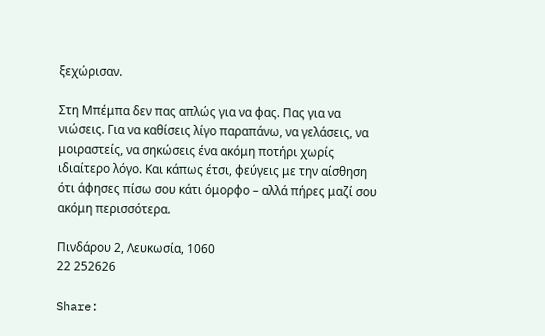ξεχώρισαν.

Στη Μπέμπα δεν πας απλώς για να φας. Πας για να νιώσεις. Για να καθίσεις λίγο παραπάνω, να γελάσεις, να μοιραστείς, να σηκώσεις ένα ακόμη ποτήρι χωρίς ιδιαίτερο λόγο. Και κάπως έτσι, φεύγεις με την αίσθηση ότι άφησες πίσω σου κάτι όμορφο – αλλά πήρες μαζί σου ακόμη περισσότερα.

Πινδάρου 2, Λευκωσία, 1060
22 252626

Share: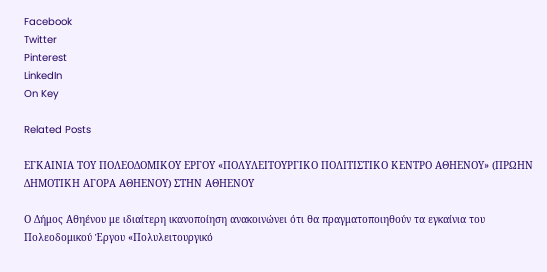Facebook
Twitter
Pinterest
LinkedIn
On Key

Related Posts

ΕΓΚΑΙΝΙΑ ΤΟΥ ΠΟΛΕΟΔΟΜΙΚΟΥ ΕΡΓΟΥ «ΠΟΛΥΛΕΙΤΟΥΡΓΙΚΟ ΠΟΛΙΤΙΣΤΙΚΟ ΚΕΝΤΡΟ ΑΘΗΕΝΟΥ» (ΠΡΩΗΝ ΔΗΜΟΤΙΚΗ ΑΓΟΡΑ ΑΘΗΕΝΟΥ) ΣΤΗΝ ΑΘΗΕΝΟΥ

Ο Δήμος Αθηένου με ιδιαίτερη ικανοποίηση ανακοινώνει ότι θα πραγματοποιηθούν τα εγκαίνια του Πολεοδομικού Έργου «Πολυλειτουργικό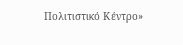Πολιτιστικό Κέντρο»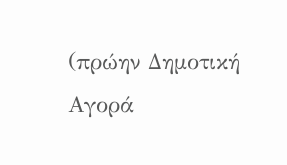(πρώην Δημοτική Αγορά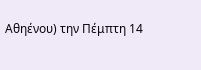Αθηένου) την Πέμπτη 14